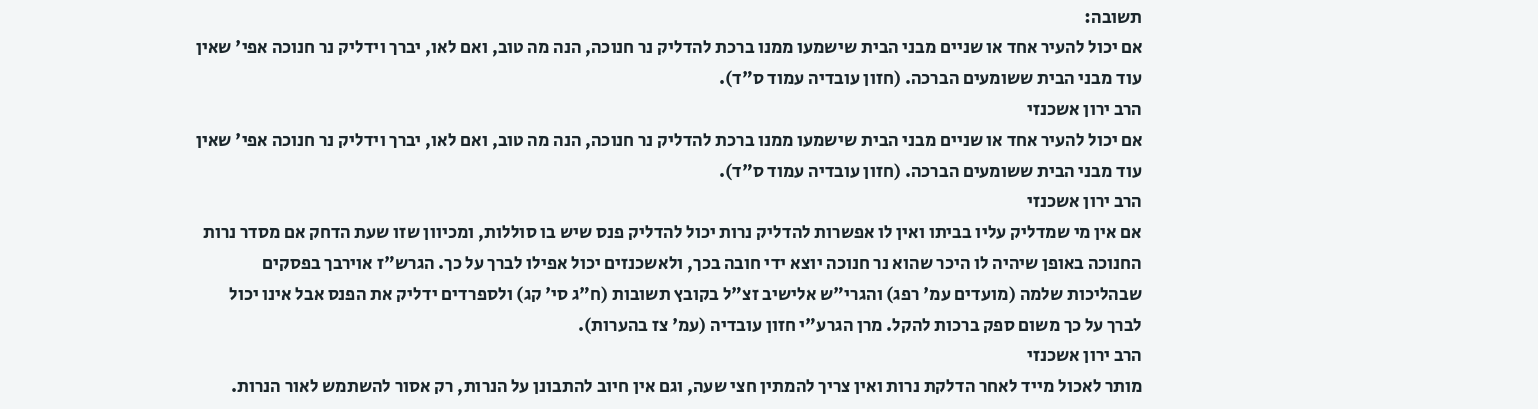תשובה:
אם יכול להעיר אחד או שניים מבני הבית שישמעו ממנו ברכת להדליק נר חנוכה, הנה מה טוב, ואם לאו, יברך וידליק נר חנוכה אפי' שאין עוד מבני הבית ששומעים הברכה. (חזון עובדיה עמוד ס"ד).
הרב ירון אשכנזי
אם יכול להעיר אחד או שניים מבני הבית שישמעו ממנו ברכת להדליק נר חנוכה, הנה מה טוב, ואם לאו, יברך וידליק נר חנוכה אפי' שאין עוד מבני הבית ששומעים הברכה. (חזון עובדיה עמוד ס"ד).
הרב ירון אשכנזי
אם אין מי שמדליק עליו בביתו ואין לו אפשרות להדליק נרות יכול להדליק פנס שיש בו סוללות, ומכיוון שזו שעת הדחק אם מסדר נרות החנוכה באופן שיהיה לו היכר שהוא נר חנוכה יוצא ידי חובה בכך, ולאשכנזים יכול אפילו לברך על כך. הגרש"ז אוירבך בפסקים שבהליכות שלמה (מועדים עמ' רפג) והגרי"ש אלישיב זצ"ל בקובץ תשובות (ח"ג סי' קג) ולספרדים ידליק את הפנס אבל אינו יכול לברך על כך משום ספק ברכות להקל. מרן הגרע"י חזון עובדיה (עמ' צז בהערות).
הרב ירון אשכנזי
מותר לאכול מייד לאחר הדלקת נרות ואין צריך להמתין חצי שעה, וגם אין חיוב להתבונן על הנרות, רק אסור להשתמש לאור הנרות.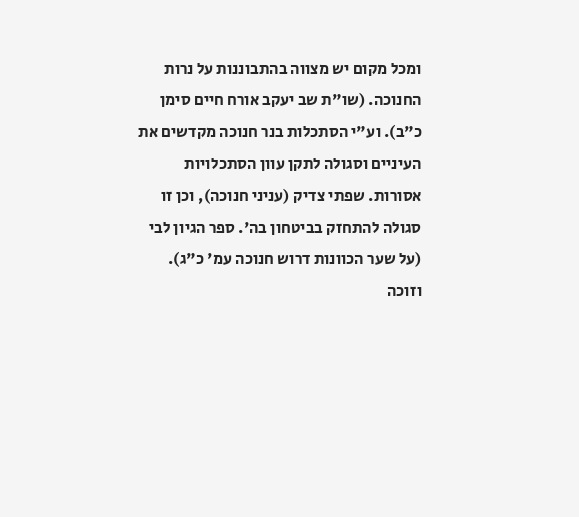ומכל מקום יש מצווה בהתבוננות על נרות החנוכה. (שו"ת שב יעקב אורח חיים סימן כ"ב). וע"י הסתכלות בנר חנוכה מקדשים את העיניים וסגולה לתקן עוון הסתכלויות אסורות. שפתי צדיק (עניני חנוכה), וכן זו סגולה להתחזק בביטחון בה'. ספר הגיון לבי (על שער הכוונות דרוש חנוכה עמ' כ"ג). וזוכה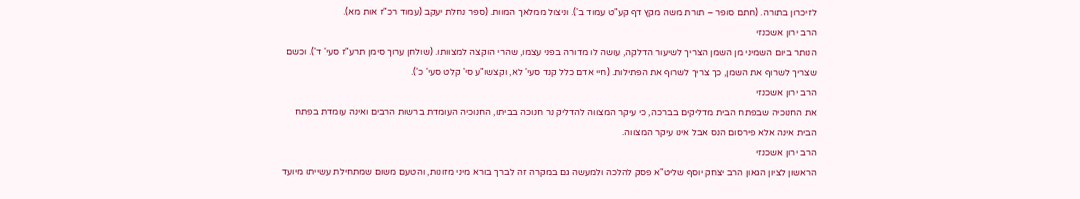לזיכרון בתורה. (חתם סופר – תורת משה מקץ דף קע"ט עמוד ב'). וניצול ממלאך המוות. (ספר נחלת יעקב (עמוד רכ"ז אות מא).
הרב ירון אשכנזי
הנותר ביום השמיני מן השמן הצריך לשיעור הדלקה, עושה לו מדורה בפני עצמו, שהרי הוקצה למצוותו. (שולחן ערוך סימן תרע"ז סעי' ד'). וכשם שצריך לשרוף את השמן, כך צריך לשרוף את הפתילות. (חיי אדם כלל קנד סעי' לא, וקצשו"ע סי' קלט סעי' כ').
הרב ירון אשכנזי
את החנוכיה שבפתח הבית מדליקים בברכה, כי עיקר המצווה להדליק נר חנוכה בביתו, החנוכיה העומדת ברשות הרבים ואינה עומדת בפתח הבית אינה אלא פירסום הנס אבל אינו עיקר המצווה.
הרב ירון אשכנזי
הראשון לציון הגאון הרב יצחק יוסף שליט"א פסק להלכה ולמעשה גם במקרה זה לברך בורא מיני מזונות, והטעם משום שמתחילת עשייתו מיועד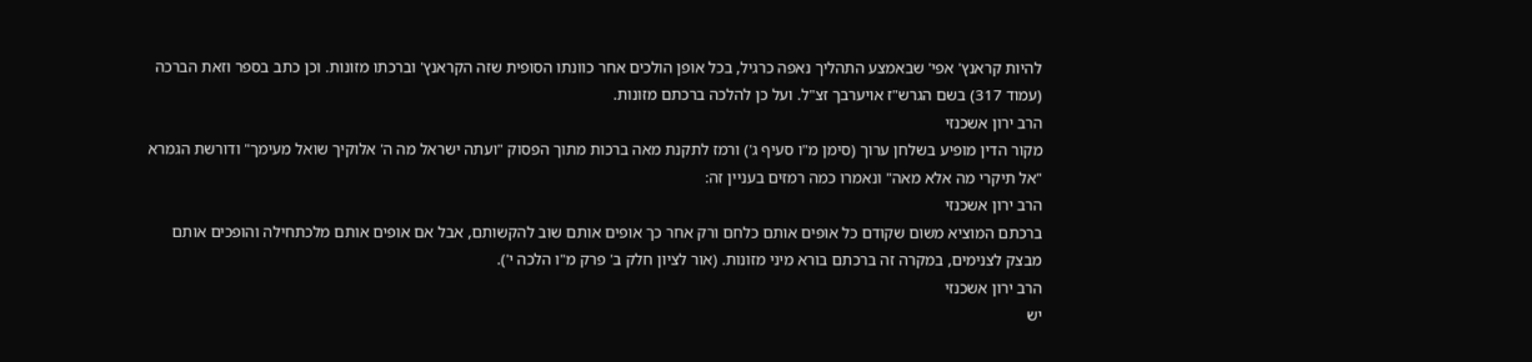להיות קראנץ' אפי' שבאמצע התהליך נאפה כרגיל, בכל אופן הולכים אחר כוונתו הסופית שזה הקראנץ' וברכתו מזונות. וכן כתב בספר וזאת הברכה (עמוד 317) בשם הגרש"ז אויערבך זצ"ל. ועל כן להלכה ברכתם מזונות.
הרב ירון אשכנזי
מקור הדין מופיע בשלחן ערוך (סימן מ"ו סעיף ג') ורמז לתקנת מאה ברכות מתוך הפסוק "ועתה ישראל מה ה' אלוקיך שואל מעימך" ודורשת הגמרא "אל תיקרי מה אלא מאה" ונאמרו כמה רמזים בעניין זה:
הרב ירון אשכנזי
ברכתם המוציא משום שקודם כל אופים אותם כלחם ורק אחר כך אופים אותם שוב להקשותם, אבל אם אופים אותם מלכתחילה והופכים אותם מבצק לצנימים, במקרה זה ברכתם בורא מיני מזונות. (אור לציון חלק ב' פרק מ"ו הלכה י').
הרב ירון אשכנזי
יש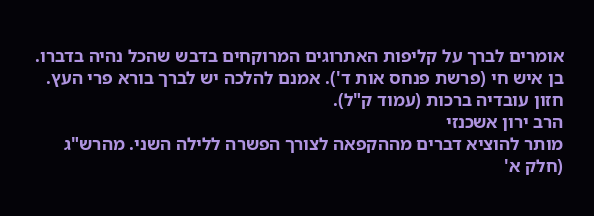אומרים לברך על קליפות האתרוגים המרוקחים בדבש שהכל נהיה בדברו. בן איש חי (פרשת פנחס אות ד'). אמנם להלכה יש לברך בורא פרי העץ. חזון עובדיה ברכות (עמוד ק"ל).
הרב ירון אשכנזי
מותר להוציא דברים מההקפאה לצורך הפשרה ללילה השני. מהרש"ג (חלק א'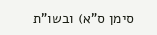סימן ס"א) ובשו"ת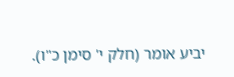יביע אומר (חלק י' סימן כ"ו).